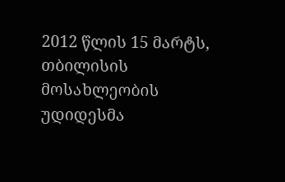2012 წლის 15 მარტს, თბილისის მოსახლეობის უდიდესმა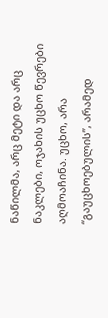ნაწილმა, არც მეტი და არც ნაკლები, ოჯახის უცხო წევრები აღმოაჩინა. უცხო, არა “გაუცხოებულის”, არამედ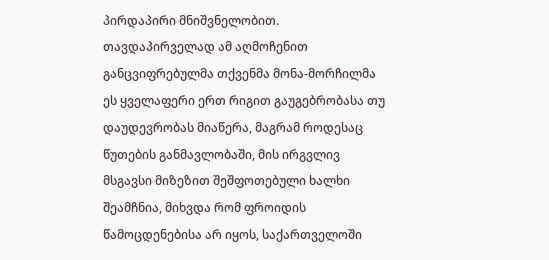პირდაპირი მნიშვნელობით.
თავდაპირველად ამ აღმოჩენით განცვიფრებულმა თქვენმა მონა-მორჩილმა ეს ყველაფერი ერთ რიგით გაუგებრობასა თუ დაუდევრობას მიაწერა, მაგრამ როდესაც წუთების განმავლობაში, მის ირგვლივ მსგავსი მიზეზით შეშფოთებული ხალხი შეამჩნია, მიხვდა რომ ფროიდის წამოცდენებისა არ იყოს, საქართველოში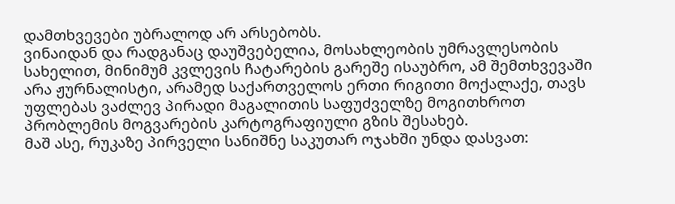დამთხვევები უბრალოდ არ არსებობს.
ვინაიდან და რადგანაც დაუშვებელია, მოსახლეობის უმრავლესობის სახელით, მინიმუმ კვლევის ჩატარების გარეშე ისაუბრო, ამ შემთხვევაში არა ჟურნალისტი, არამედ საქართველოს ერთი რიგითი მოქალაქე, თავს უფლებას ვაძლევ პირადი მაგალითის საფუძველზე მოგითხროთ პრობლემის მოგვარების კარტოგრაფიული გზის შესახებ.
მაშ ასე, რუკაზე პირველი სანიშნე საკუთარ ოჯახში უნდა დასვათ: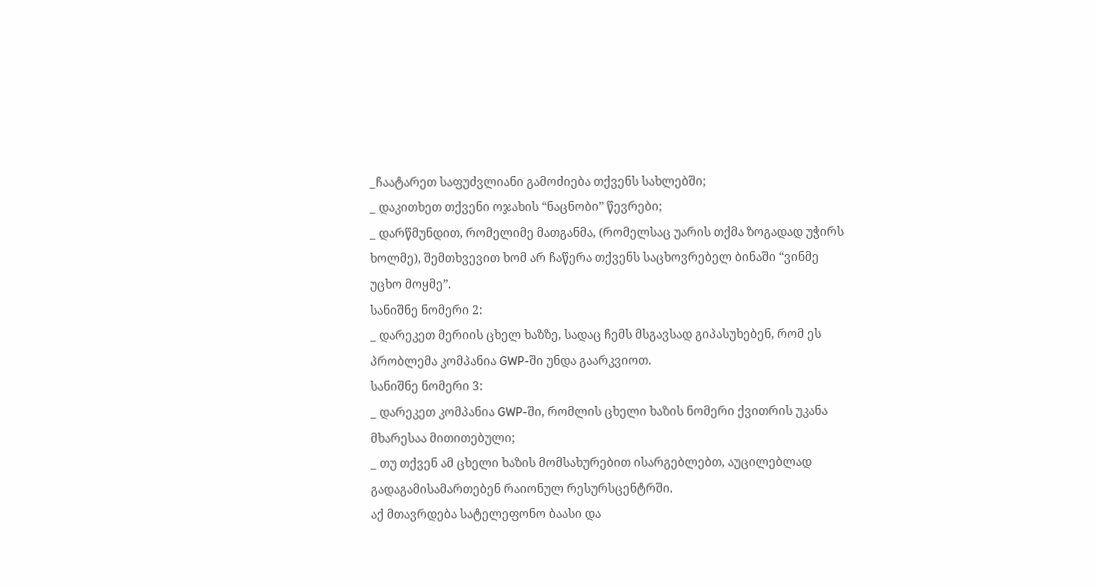_ჩაატარეთ საფუძვლიანი გამოძიება თქვენს სახლებში;
_ დაკითხეთ თქვენი ოჯახის “ნაცნობი” წევრები;
_ დარწმუნდით, რომელიმე მათგანმა, (რომელსაც უარის თქმა ზოგადად უჭირს ხოლმე), შემთხვევით ხომ არ ჩაწერა თქვენს საცხოვრებელ ბინაში “ვინმე უცხო მოყმე”.
სანიშნე ნომერი 2:
_ დარეკეთ მერიის ცხელ ხაზზე, სადაც ჩემს მსგავსად გიპასუხებენ, რომ ეს პრობლემა კომპანია GWP-ში უნდა გაარკვიოთ.
სანიშნე ნომერი 3:
_ დარეკეთ კომპანია GWP-ში, რომლის ცხელი ხაზის ნომერი ქვითრის უკანა მხარესაა მითითებული;
_ თუ თქვენ ამ ცხელი ხაზის მომსახურებით ისარგებლებთ, აუცილებლად გადაგამისამართებენ რაიონულ რესურსცენტრში.
აქ მთავრდება სატელეფონო ბაასი და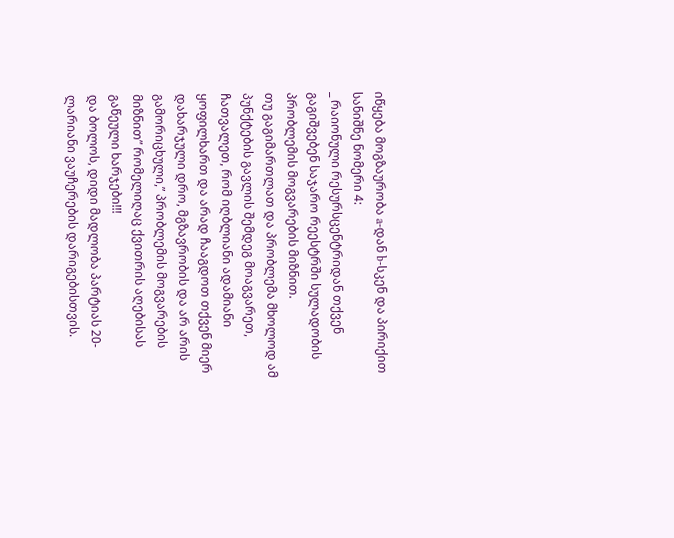იწყება მოგზაურობა a-დან b-სკენ და პირიქით
სანიშნე ნომერი 4:
_ რაიონული რესურსცენტრიდან თქვენ გაგიშვებენ საჯარო რეესტრში სულადობის პრობლემის მოგვარების მიზნით.
თუ გაგიმართლათ და პრობლემა მხოლოდ ამ პუნქტების გავლის შემდეგ მოაგვარეთ, ჩათვალეთ, რომ იღბლიანი ადამიანი ყოფილხართ და არად ჩააგდოთ თქვენ მიერ დახარჯული დრო, მგზავრობის და არ არის გამორიცხული,” პრობლემის მოგვარების მიზნით” რომელიღაც ქვითრის აღებისას გაწეული ხარჯები!!!
და ბოლოს, დიდი მადლობა პარტიას 20-ლარიანი ვაუჩერების დარიგებისთვის.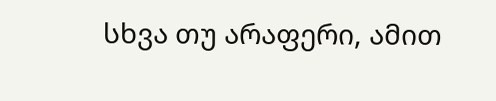სხვა თუ არაფერი, ამით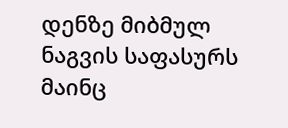დენზე მიბმულ ნაგვის საფასურს მაინც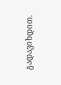გადავიხდით.